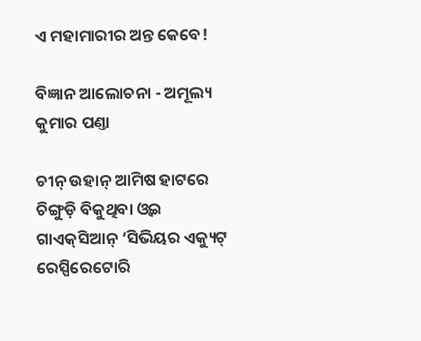ଏ ମହାମାରୀର ଅନ୍ତ କେବେ!

ବିଜ୍ଞାନ ଆଲୋଚନା - ଅମୂଲ୍ୟ କୁମାର ପଣ୍ତା

ଚୀନ୍‌ ଉହାନ୍‌ ଆମିଷ ହାଟରେ ଚିଙ୍ଗୁଡ଼ି ବିକୁଥିବା ଓ୍ୱଇ ଗାଏକ୍‌ସିଆନ୍‌ ‘ସିଭିୟର ଏକ୍ୟୁଟ୍‌ ରେସ୍ପିରେଟୋରି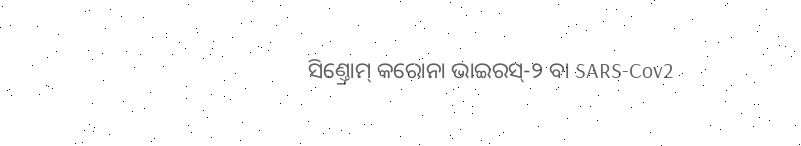ସିଣ୍ତ୍ରୋମ୍‌ କରୋନା ଭାଇରସ୍‌-୨ ବା SARS-Cov2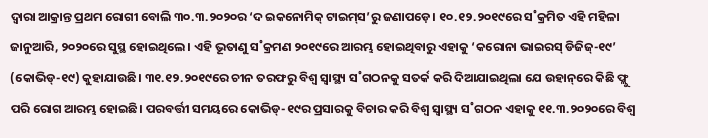ଦ୍ବାରା ଆକ୍ରାନ୍ତ ପ୍ରଥମ ରୋଗୀ ବୋଲି ୩୦.୩.୨୦୨୦ର ‘ଦ ଇକନୋମିକ୍‌ ଟାଇମ୍‌ସ’ରୁ ଜଣାପଡ଼େ। ୧୦.୧୨.୨୦୧୯ରେ ସ˚କ୍ରମିତ ଏହି ମହିଳା ଜାନୁଆରି, ୨୦୨୦ରେ ସୁସ୍ଥ ହୋଇଥିଲେ। ଏହି ଭୂତାଣୁ ସ˚କ୍ରମଣ ୨୦୧୯ରେ ଆରମ୍ଭ ହୋଇଥିବାରୁ ଏହାକୁ ‘କରୋନା ଭାଇରସ୍‌ ଡିଜିଜ୍‌-୧୯’ (କୋଭିଡ୍‌-୧୯) କୁହାଯାଉଛି। ୩୧.୧୨.୨୦୧୯ରେ ଚୀନ ତରଫରୁ ବିଶ୍ବ ସ୍ବାସ୍ଥ୍ୟ ସ˚ଗଠନକୁ ସତର୍କ କରି ଦିଆଯାଇଥିଲା ଯେ ଉହାନ୍‌ରେ କିଛି ଫ୍ଲୁ ପରି ରୋଗ ଆରମ୍ଭ ହୋଇଛି। ପରବର୍ତ୍ତୀ ସମୟରେ କୋଭିଡ୍‌-୧୯ର ପ୍ରସାରକୁ ବିଚାର କରି ବିଶ୍ବ ସ୍ବାସ୍ଥ୍ୟ ସ˚ଗଠନ ଏହାକୁ ୧୧.୩.୨୦୨୦ରେ ବିଶ୍ବ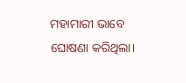ମହାମାରୀ ଭାବେ ଘୋଷଣା କରିଥିଲା।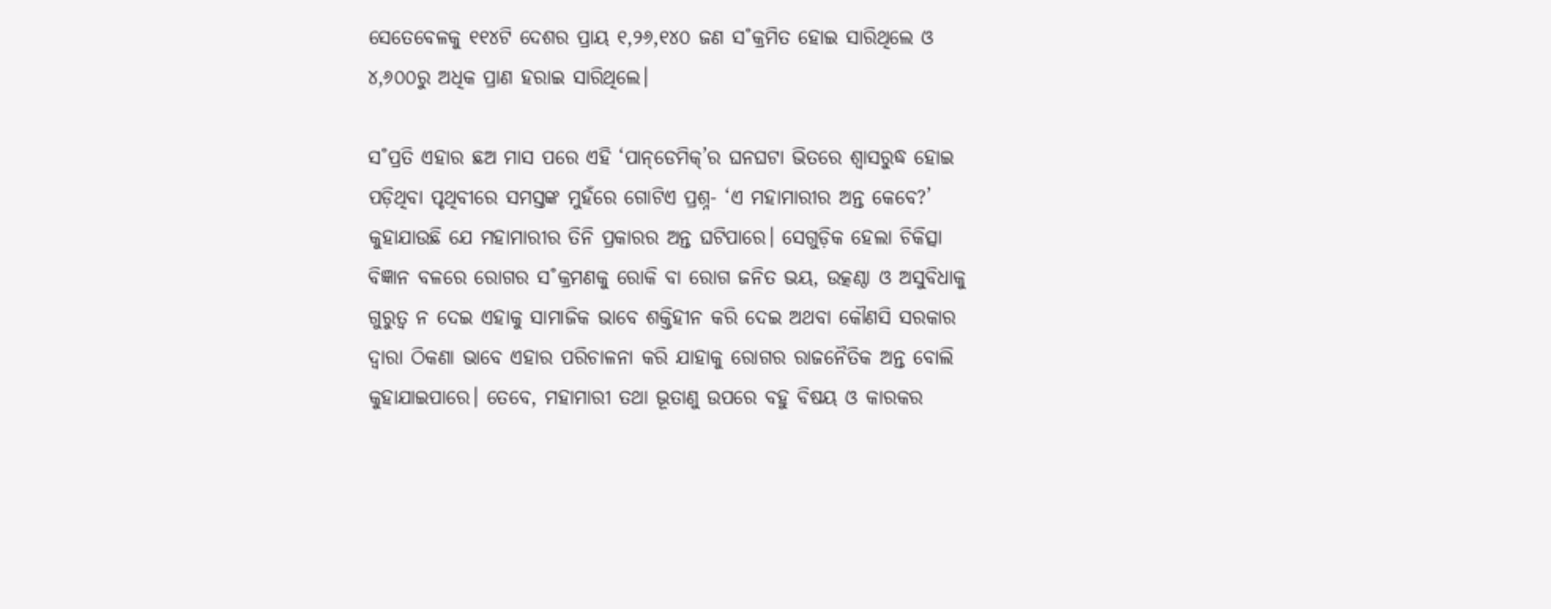ସେତେବେଳକୁ ୧୧୪ଟି ଦେଶର ପ୍ରାୟ ୧,୨୬,୧୪୦ ଜଣ ସ˚କ୍ରମିତ ହୋଇ ସାରିଥିଲେ ଓ ୪,୬୦୦ରୁ ଅଧିକ ପ୍ରାଣ ହରାଇ ସାରିଥିଲେ।

ସ˚ପ୍ରତି ଏହାର ଛଅ ମାସ ପରେ ଏହି ‘ପାନ୍‌ଡେମିକ୍‌’ର ଘନଘଟା ଭିତରେ ଶ୍ବାସରୁଦ୍ଧ ହୋଇ ପଡ଼ିଥିବା ପୃଥିବୀରେ ସମସ୍ତଙ୍କ ମୁହଁରେ ଗୋଟିଏ ପ୍ରଶ୍ନ- ‘ଏ ମହାମାରୀର ଅନ୍ତ କେବେ?’ କୁହାଯାଉଛି ଯେ ମହାମାରୀର ତିନି ପ୍ରକାରର ଅନ୍ତ ଘଟିପାରେ। ସେଗୁଡ଼ିକ ହେଲା ଚିକିତ୍ସା ବିଜ୍ଞାନ ବଳରେ ରୋଗର ସ˚କ୍ରମଣକୁ ରୋକି ବା ରୋଗ ଜନିତ ଭୟ, ଉତ୍କଣ୍ଠା ଓ ଅସୁବିଧାକୁ ଗୁରୁତ୍ବ ନ ଦେଇ ଏହାକୁ ସାମାଜିକ ଭାବେ ଶକ୍ତିହୀନ କରି ଦେଇ ଅଥବା କୌଣସି ସରକାର ଦ୍ବାରା ଠିକଣା ଭାବେ ଏହାର ପରିଚାଳନା କରି ଯାହାକୁ ରୋଗର ରାଜନୈତିକ ଅନ୍ତ ବୋଲି କୁହାଯାଇପାରେ। ତେବେ, ମହାମାରୀ ତଥା ଭୂତାଣୁ ଉପରେ ବହୁ ବିଷୟ ଓ କାରକର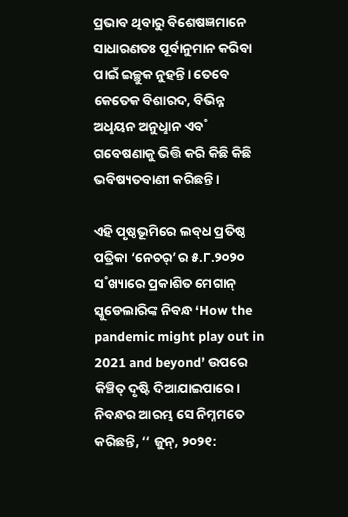ପ୍ରଭାବ ଥିବାରୁ ବିଶେଷଜ୍ଞମାନେ ସାଧାରଣତଃ ପୂର୍ବାନୁମାନ କରିବା ପାଇଁ ଇଚ୍ଛୁକ ନୁହନ୍ତି। ତେବେ କେତେକ ବିଶାରଦ, ବିଭିନ୍ନ ଅଧୢୟନ ଅନୁଧୢାନ ଏବ˚ ଗବେଷଣାକୁ ଭିତ୍ତି କରି କିଛି କିଛି ଭବିଷ୍ୟତବାଣୀ କରିଛନ୍ତି।

ଏହି ପୃଷ୍ଠଭୂମିରେ ଲବ୍‌ଧ ପ୍ରତିଷ୍ଠ ପତ୍ରିକା ‘ନେଚର‌୍‌’ର ୫.୮.୨୦୨୦ ସ˚ଖ୍ୟାରେ ପ୍ରକାଶିତ ମେଗାନ୍‌ ସ୍କୁଡେଲାରିଙ୍କ ନିବନ୍ଧ ‘How the pandemic might play out in 2021 and beyond’ ଉପରେ କିଞ୍ଚିତ୍‌ ଦୃଷ୍ଟି ଦିଆଯାଇପାରେ। ନିବନ୍ଧର ଆରମ୍ଭ ସେ ନିମ୍ନମତେ କରିଛନ୍ତି, ‘‘ ଜୁନ୍‌, ୨୦୨୧: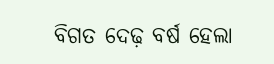ବିଗତ ଦେଢ଼ ବର୍ଷ ହେଲା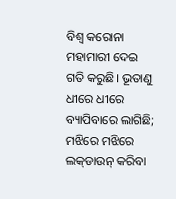ବିଶ୍ବ କରୋନା ମହାମାରୀ ଦେଇ ଗତି କରୁଛି। ଭୂତାଣୁ ଧୀରେ ଧୀରେ ବ୍ୟାପିବାରେ ଲାଗିଛି; ମଝିରେ ମଝିରେ ଲକ୍‌ଡାଉନ୍‌ କରିବା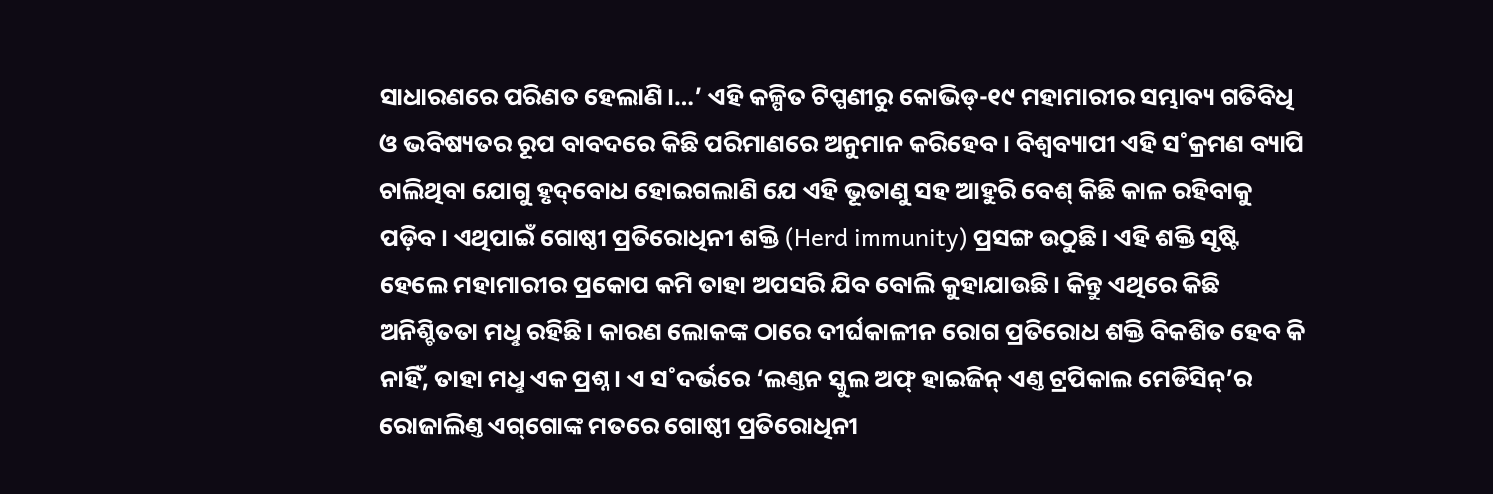ସାଧାରଣରେ ପରିଣତ ହେଲାଣି।…’ ଏହି କଳ୍ପିତ ଟିପ୍ପଣୀରୁ କୋଭିଡ୍‌-୧୯ ମହାମାରୀର ସମ୍ଭାବ୍ୟ ଗତିବିଧି ଓ ଭବିଷ୍ୟତର ରୂପ ବାବଦରେ କିଛି ପରିମାଣରେ ଅନୁମାନ କରିହେବ। ବିଶ୍ବବ୍ୟାପୀ ଏହି ସ˚କ୍ରମଣ ବ୍ୟାପି ଚାଲିଥିବା ଯୋଗୁ ହୃଦ୍‌ବୋଧ ହୋଇଗଲାଣି ଯେ ଏହି ଭୂତାଣୁ ସହ ଆହୁରି ବେଶ୍‌ କିଛି କାଳ ରହିବାକୁ ପଡ଼ିବ। ଏଥିପାଇଁ ଗୋଷ୍ଠୀ ପ୍ରତିରୋଧିନୀ ଶକ୍ତି (Herd immunity) ପ୍ରସଙ୍ଗ ଉଠୁଛି। ଏହି ଶକ୍ତି ସୃଷ୍ଟି ହେଲେ ମହାମାରୀର ପ୍ରକୋପ କମି ତାହା ଅପସରି ଯିବ ବୋଲି କୁହାଯାଉଛି। କିନ୍ତୁ ଏଥିରେ କିଛି ଅନିଶ୍ଚିତତା ମଧୢ ରହିଛି। କାରଣ ଲୋକଙ୍କ ଠାରେ ଦୀର୍ଘକାଳୀନ ରୋଗ ପ୍ରତିରୋଧ ଶକ୍ତି ବିକଶିତ ହେବ କି ନାହିଁ, ତାହା ମଧୢ ଏକ ପ୍ରଶ୍ନ। ଏ ସ˚ଦର୍ଭରେ ‘ଲଣ୍ତନ ସ୍କୁଲ ଅଫ୍‌ ହାଇଜିନ୍‌ ଏଣ୍ତ ଟ୍ରପିକାଲ ମେଡିସିନ୍‌’ର ରୋଜାଲିଣ୍ତ ଏଗ୍‌ଗୋଙ୍କ ମତରେ ଗୋଷ୍ଠୀ ପ୍ରତିରୋଧିନୀ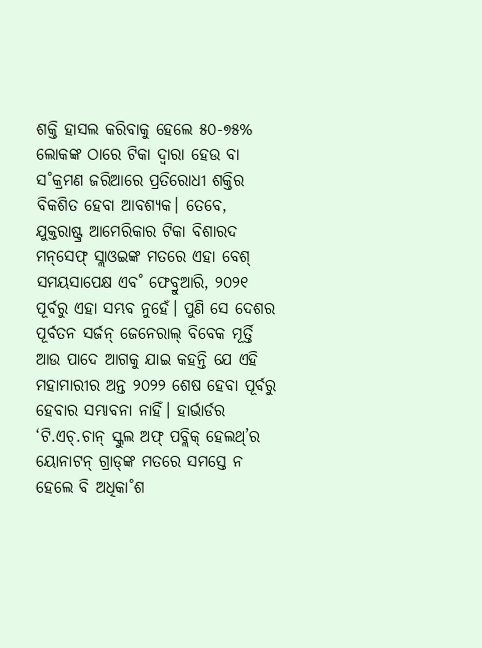ଶକ୍ତି ହାସଲ କରିବାକୁ ହେଲେ ୫୦-୭୫% ଲୋକଙ୍କ ଠାରେ ଟିକା ଦ୍ବାରା ହେଉ ବା ସ˚କ୍ରମଣ ଜରିଆରେ ପ୍ରତିରୋଧୀ ଶକ୍ତିର ବିକଶିତ ହେବା ଆବଶ୍ୟକ। ତେବେ, ଯୁକ୍ତରାଷ୍ଟ୍ର ଆମେରିକାର ଟିକା ବିଶାରଦ ମନ୍‌ସେଫ୍‌ ସ୍ଲାଓଇଙ୍କ ମତରେ ଏହା ବେଶ୍‌ ସମୟସାପେକ୍ଷ ଏବ˚ ଫେବ୍ରୁଆରି, ୨୦୨୧ ପୂର୍ବରୁ ଏହା ସମ୍ଭବ ନୁହେଁ। ପୁଣି ସେ ଦେଶର ପୂର୍ବତନ ସର୍ଜନ୍‌ ଜେନେରାଲ୍‌ ବିବେକ ମୂର୍ତ୍ତି ଆଉ ପାଦେ ଆଗକୁ ଯାଇ କହନ୍ତି ଯେ ଏହି ମହାମାରୀର ଅନ୍ତ ୨୦୨୨ ଶେଷ ହେବା ପୂର୍ବରୁ ହେବାର ସମ୍ଭାବନା ନାହିଁ। ହାର୍ଭାର୍ଡର ‘ଟି.ଏଚ୍‌.ଚାନ୍‌ ସ୍କୁଲ ଅଫ୍‌ ପବ୍ଲିକ୍‌ ହେଲଥ୍‌’ର ୟୋନାଟନ୍‌ ଗ୍ରାଡ୍‌ଙ୍କ ମତରେ ସମସ୍ତେ ନ ହେଲେ ବି ଅଧିକା˚ଶ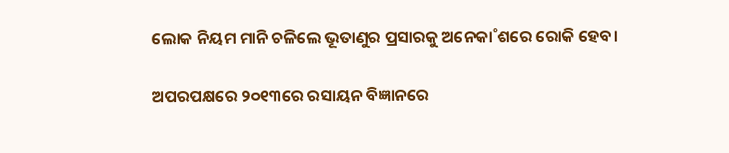ଲୋକ ନିୟମ ମାନି ଚଳିଲେ ଭୂତାଣୁର ପ୍ରସାରକୁ ଅନେକା˚ଶରେ ରୋକି ହେବ।

ଅପରପକ୍ଷରେ ୨୦୧୩ରେ ରସାୟନ ବିଜ୍ଞାନରେ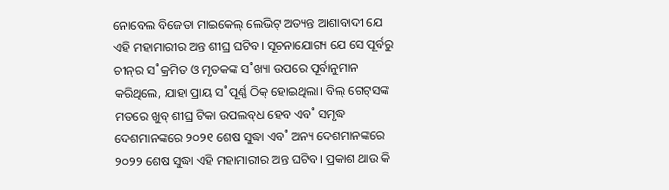ନୋବେଲ ବିଜେତା ମାଇକେଲ୍‌ ଲେଭିଟ୍‌ ଅତ୍ୟନ୍ତ ଆଶାବାଦୀ ଯେ ଏହି ମହାମାରୀର ଅନ୍ତ ଶୀଘ୍ର ଘଟିବ। ସୂଚନାଯୋଗ୍ୟ ଯେ ସେ ପୂର୍ବରୁ ଚୀନ୍‌ର ସ˚କ୍ରମିତ ଓ ମୃତକଙ୍କ ସ˚ଖ୍ୟା ଉପରେ ପୂର୍ବାନୁମାନ କରିଥିଲେ, ଯାହା ପ୍ରାୟ ସ˚ପୂର୍ଣ୍ଣ ଠିକ୍‌ ହୋଇଥିଲା। ବିଲ୍‌ ଗେଟ୍‌ସଙ୍କ ମତରେ ଖୁବ୍‌ ଶୀଘ୍ର ଟିକା ଉପଲବ୍‌ଧ ହେବ ଏବ˚ ସମୃଦ୍ଧ ଦେଶମାନଙ୍କରେ ୨୦୨୧ ଶେଷ ସୁଦ୍ଧା ଏବ˚ ଅନ୍ୟ ଦେଶମାନଙ୍କରେ ୨୦୨୨ ଶେଷ ସୁଦ୍ଧା ଏହି ମହାମାରୀର ଅନ୍ତ ଘଟିବ। ପ୍ରକାଶ ଥାଉ କି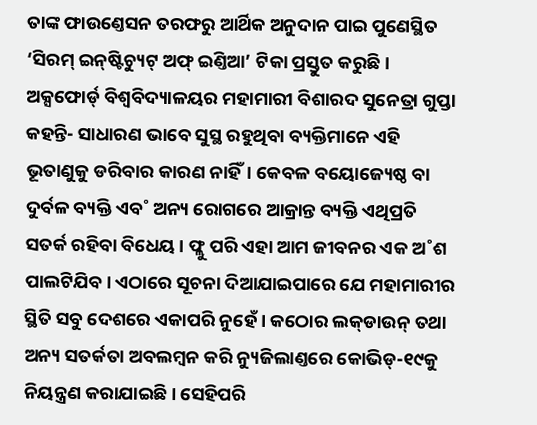ତାଙ୍କ ଫାଉଣ୍ତେସନ ତରଫରୁ ଆର୍ଥିକ ଅନୁଦାନ ପାଇ ପୁଣେସ୍ଥିତ ‘ସିରମ୍‌ ଇନ୍‌ଷ୍ଟିଚ୍ୟୁଟ୍‌ ଅଫ୍‌ ଇଣ୍ତିଆ’ ଟିକା ପ୍ରସ୍ତୁତ କରୁଛି। ଅକ୍ସଫୋର୍ଡ‌୍‌ ବିଶ୍ବବିଦ୍ୟାଳୟର ମହାମାରୀ ବିଶାରଦ ସୁନେତ୍ରା ଗୁପ୍ତା କହନ୍ତି- ସାଧାରଣ ଭାବେ ସୁସ୍ଥ ରହୁଥିବା ବ୍ୟକ୍ତିମାନେ ଏହି ଭୂତାଣୁକୁ ଡରିବାର କାରଣ ନାହିଁ। କେବଳ ବୟୋଜ୍ୟେଷ୍ଠ ବା ଦୁର୍ବଳ ବ୍ୟକ୍ତି ଏବ˚ ଅନ୍ୟ ରୋଗରେ ଆକ୍ରାନ୍ତ ବ୍ୟକ୍ତି ଏଥିପ୍ରତି ସତର୍କ ରହିବା ବିଧେୟ। ଫ୍ଲୁ ପରି ଏହା ଆମ ଜୀବନର ଏକ ଅ˚ଶ ପାଲଟିଯିବ। ଏଠାରେ ସୂଚନା ଦିଆଯାଇପାରେ ଯେ ମହାମାରୀର ସ୍ଥିତି ସବୁ ଦେଶରେ ଏକାପରି ନୁହେଁ। କଠୋର ଲକ୍‌ଡାଉନ୍‌ ତଥା ଅନ୍ୟ ସତର୍କତା ଅବଲମ୍ବନ କରି ନ୍ୟୁଜିଲାଣ୍ତରେ କୋଭିଡ୍‌-୧୯କୁ ନିୟନ୍ତ୍ରଣ କରାଯାଇଛି। ସେହିପରି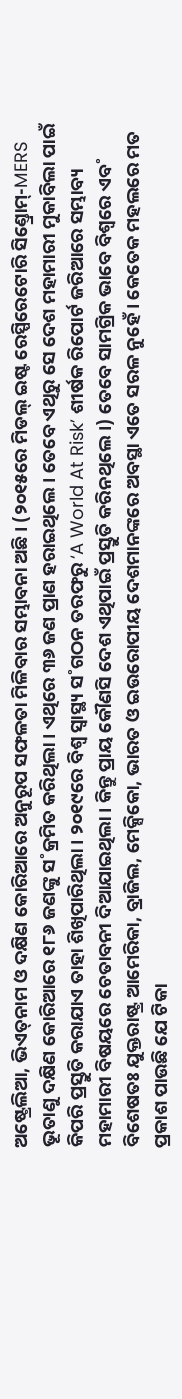ଅଷ୍ଟ୍ରେଲିଆ, ଭିଏତ୍‌ନାମ ଓ ଦକ୍ଷିଣ କୋରିଆରେ ଅନୁରୂପ ସଫଳତା ମିଳିବାର ସମ୍ଭାବନା ଅଛି। (୨୦୧୫ରେ ମିଡଲ୍‌ ଇଷ୍ଟ ରେସ୍ପିରେଟୋରି ସିଣ୍ତ୍ରୋମ୍‌-MERS ଭୂତାଣୁ ଦକ୍ଷିଣ କୋରିଆରେ ୧୮୬ ଜଣଙ୍କୁ ସ˚କ୍ରମିତ କରିଥିଲା। ଏଥିରେ ୩୬ ଜଣ ପ୍ରାଣ ହରାଇଥିଲେ। ତେବେ ଏଥିରୁ ସେ ଦେଶ ମହାମାରୀ ମୁକାବିଲା ପାଇଁ କିପରି ପ୍ରସ୍ତୁତି କରାଯାଏ ତାହା ଶିଖିପାରିଥିଲା। ୨୦୧୯ରେ ବିଶ୍ବ ସ୍ବାସ୍ଥ୍ୟ ସ˚ଗଠନ ତରଫରୁ ‘A World At Risk’ ଶୀର୍ଷକ ରିପୋର୍ଟ ଜରିଆରେ ସମ୍ଭାବ୍ୟ ମହାମାରୀ ବିଷୟରେ ଚେତାବନୀ ଦିଆଯାଇଥିଲା। କିନ୍ତୁ ପ୍ରାୟ କୌଣସି ଦେଶ ଏଥିପାଇଁ ପ୍ରସ୍ତୁତି କରିନଥିଲେ।) ତେବେ ସାମଗ୍ରିକ ଭାବେ ବିଶ୍ବରେ ଏବ˚ ବିଶେଷତଃ ଯୁକ୍ତରାଷ୍ଟ୍ର ଆମେରିକା, ବ୍ରାଜିଲ, ମେକ୍ସିକୋ, ଭାରତ ଓ ଇଉରୋପୀୟ ଦେଶମାନଙ୍କରେ ଅବସ୍ଥା ଏତେ ସରଳ ନୁହେଁ। କେତେକ ମହଲରେ ମତ ପ୍ରକାଶ ପାଉଛି ଯେ ଟିକା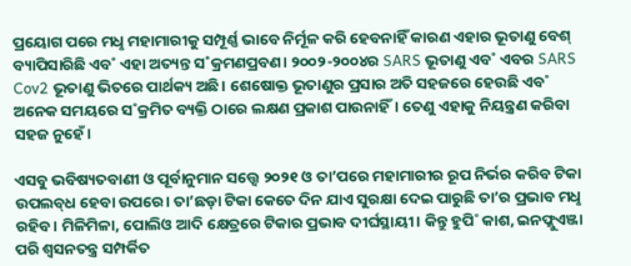ପ୍ରୟୋଗ ପରେ ମଧୢ ମହାମାରୀକୁ ସମ୍ପୂର୍ଣ୍ଣ ଭାବେ ନିର୍ମୂଳ କରି ହେବନାହିଁ କାରଣ ଏହାର ଭୂତାଣୁ ବେଶ୍‌ ବ୍ୟାପିସାରିଛି ଏବ˚ ଏହା ଅତ୍ୟନ୍ତ ସ˚କ୍ରମଣପ୍ରବଣ। ୨୦୦୨-୨୦୦୪ର SARS ଭୂତାଣୁ ଏବ˚ ଏବର SARS Cov2 ଭୂତାଣୁ ଭିତରେ ପାର୍ଥକ୍ୟ ଅଛି। ଶେଷୋକ୍ତ ଭୂତାଣୁର ପ୍ରସାର ଅତି ସହଜରେ ହେଉଛି ଏବ˚ ଅନେକ ସମୟରେ ସ˚କ୍ରମିତ ବ୍ୟକ୍ତି ଠାରେ ଲକ୍ଷଣ ପ୍ରକାଶ ପାଉନାହିଁ। ତେଣୁ ଏହାକୁ ନିୟନ୍ତ୍ରଣ କରିବା ସହଜ ନୁହେଁ।

ଏସବୁ ଭବିଷ୍ୟତବାଣୀ ଓ ପୂର୍ବାନୁମାନ ସତ୍ତ୍ବେ ୨୦୨୧ ଓ ତା’ପରେ ମହାମାରୀର ରୂପ ନିର୍ଭର କରିବ ଟିକା ଉପଲବ୍‌ଧ ହେବା ଉପରେ। ତା’ଛଡ଼ା ଟିକା କେତେ ଦିନ ଯାଏ ସୁରକ୍ଷା ଦେଇ ପାରୁଛି ତା’ର ପ୍ରଭାବ ମଧୢ ରହିବ। ମିଳିମିଳା, ପୋଲିଓ ଆଦି କ୍ଷେତ୍ରରେ ଟିକାର ପ୍ରଭାବ ଦୀର୍ଘସ୍ଥାୟୀ। କିନ୍ତୁ ହୁପି˚ କାଶ, ଇନଫ୍ଲୁଏଞ୍ଜା ପରି ଶ୍ବସନତନ୍ତ୍ର ସମ୍ପର୍କିତ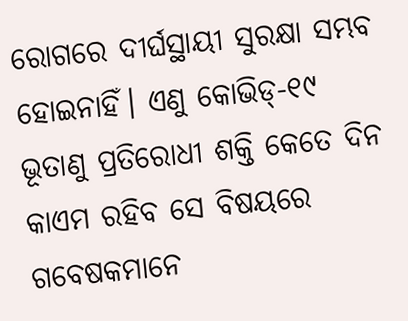ରୋଗରେ ଦୀର୍ଘସ୍ଥାୟୀ ସୁରକ୍ଷା ସମ୍ଭବ ହୋଇନାହିଁ। ଏଣୁ କୋଭିଡ୍‌-୧୯ ଭୂତାଣୁ ପ୍ରତିରୋଧୀ ଶକ୍ତି କେତେ ଦିନ କାଏମ ରହିବ ସେ ବିଷୟରେ ଗବେଷକମାନେ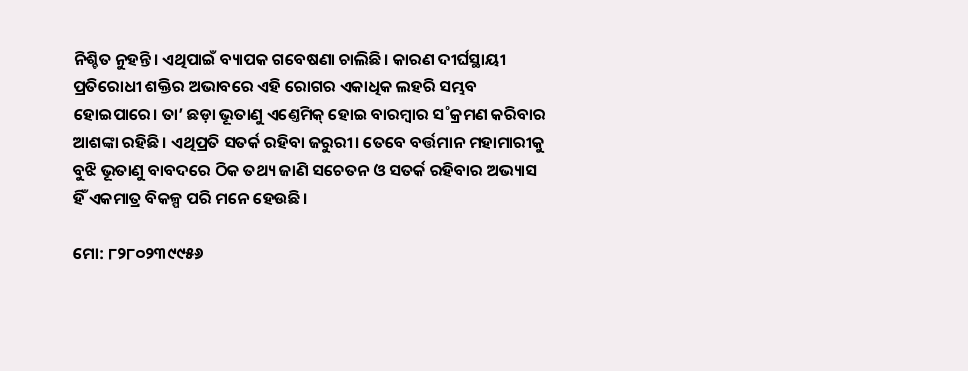ନିଶ୍ଚିତ ନୁହନ୍ତି। ଏଥିପାଇଁ ବ୍ୟାପକ ଗବେଷଣା ଚାଲିଛି। କାରଣ ଦୀର୍ଘସ୍ଥାୟୀ ପ୍ରତିରୋଧୀ ଶକ୍ତିର ଅଭାବରେ ଏହି ରୋଗର ଏକାଧିକ ଲହରି ସମ୍ଭବ ହୋଇପାରେ। ତା’ ଛଡ଼ା ଭୂତାଣୁ ଏଣ୍ତେମିକ୍‌ ହୋଇ ବାରମ୍ବାର ସ˚କ୍ରମଣ କରିବାର ଆଶଙ୍କା ରହିଛି। ଏଥିପ୍ରତି ସତର୍କ ରହିବା ଜରୁରୀ। ତେବେ ବର୍ତ୍ତମାନ ମହାମାରୀକୁ ବୁଝି ଭୂତାଣୁ ବାବଦରେ ଠିକ ତଥ୍ୟ ଜାଣି ସଚେତନ ଓ ସତର୍କ ରହିବାର ଅଭ୍ୟାସ ହିଁ ଏକମାତ୍ର ବିକଳ୍ପ ପରି ମନେ ହେଉଛି।

ମୋ: ୮୨୮୦୨୩୯୯୫୬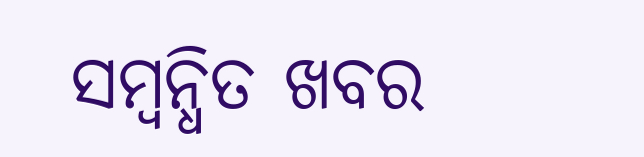ସମ୍ବନ୍ଧିତ ଖବର